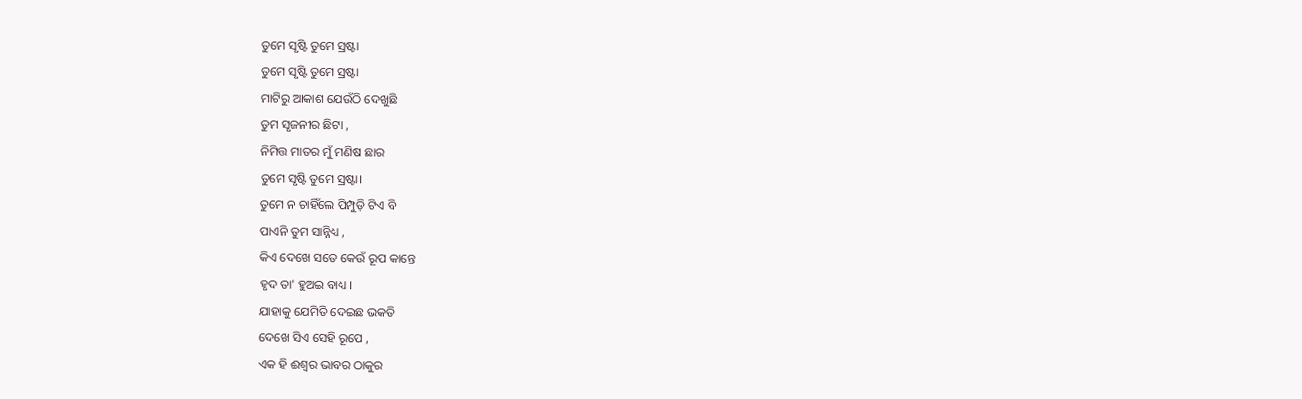ତୁମେ ସୃଷ୍ଟି ତୁମେ ସ୍ରଷ୍ଟା
ତୁମେ ସୃଷ୍ଟି ତୁମେ ସ୍ରଷ୍ଟା
ମାଟିରୁ ଆକାଶ ଯେଉଁଠି ଦେଖୁଛି
ତୁମ ସୃଜନୀର ଛିଟା ,
ନିମିତ୍ତ ମାତର ମୁଁ ମଣିଷ ଛାର
ତୁମେ ସୃଷ୍ଟି ତୁମେ ସ୍ରଷ୍ଟା।
ତୁମେ ନ ଚାହିଁଲେ ପିମ୍ପୁଡ଼ି ଟିଏ ବି
ପାଏନି ତୁମ ସାନ୍ନିଧ୍ୟ ,
କିଏ ଦେଖେ ସତେ କେଉଁ ରୂପ କାନ୍ତେ
ହୃଦ ତା' ହୁଅଇ ବାଧ୍ୟ ।
ଯାହାକୁ ଯେମିତି ଦେଇଛ ଭକତି
ଦେଖେ ସିଏ ସେହି ରୂପେ ,
ଏକ ହି ଈଶ୍ୱର ଭାବର ଠାକୁର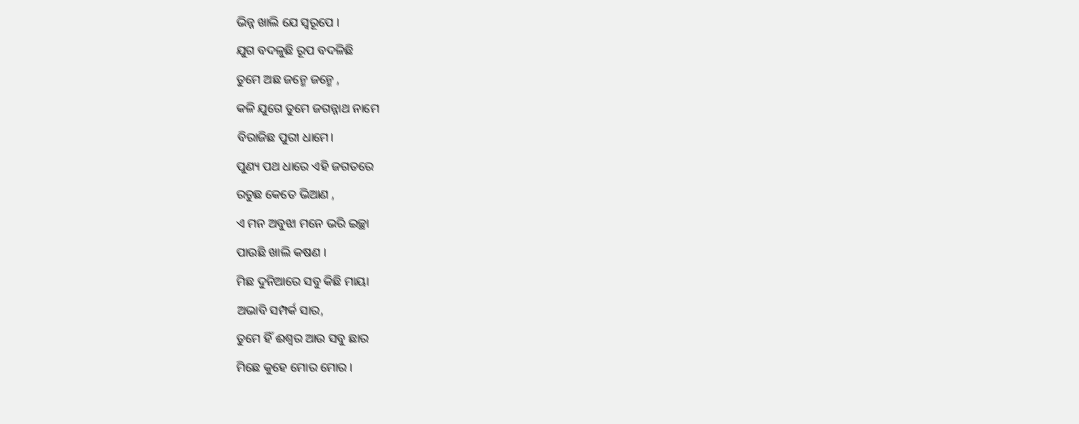ଭିନ୍ନ ଖାଲି ଯେ ସ୍ଵରୂପେ ।
ଯୁଗ ବଦଳୁଛି ରୂପ ବଦଳିଛି
ତୁମେ ଅଛ ଜନ୍ମେ ଜନ୍ମେ ,
କଳି ଯୁଗେ ତୁମେ ଜଗନ୍ନାଥ ନାମେ
ବିରାଜିଛ ପୁରୀ ଧାମେ।
ପୁଣ୍ୟ ପଥ ଧାରେ ଏହି ଜଗତରେ
ରଚୁଛ କେତେ ଭିଆଣ ,
ଏ ମନ ଅବୁଝା ମନେ ଭରି ଇଚ୍ଛା
ପାଉଛି ଖାଲି କଷଣ ।
ମିଛ ଦୁନିଆରେ ସବୁ କିଛି ମାୟା
ଅଭାବି ସମ୍ପର୍କ ସାର,
ତୁମେ ହିଁ ଈଶ୍ୱର ଆଉ ସବୁ ଛାର
ମିଛେ କୁହେ ମୋର ମୋର ।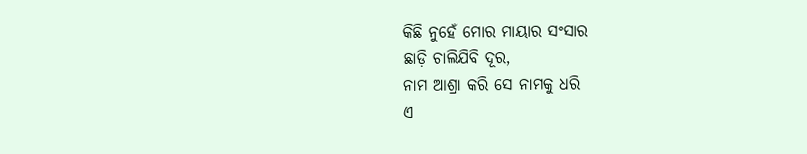କିଛି ନୁହେଁ ମୋର ମାୟାର ସଂସାର
ଛାଡ଼ି ଚାଲିଯିବି ଦୂର,
ନାମ ଆଶ୍ରା କରି ସେ ନାମକୁ ଧରି
ଏ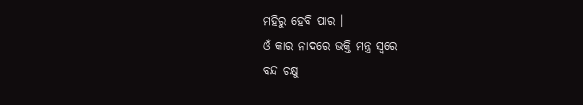ମହିରୁ ହେବି ପାର ।
ଓଁ କାର ନାଦରେ ଭକ୍ତି ମନ୍ତ୍ର ସ୍ୱରେ
ବନ୍ଦ ଚକ୍ଷୁ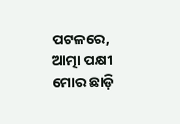ପଟଳରେ,
ଆତ୍ମା ପକ୍ଷୀ ମୋର ଛାଡ଼ି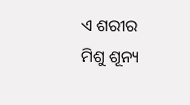ଏ ଶରୀର
ମିଶୁ ଶୂନ୍ୟ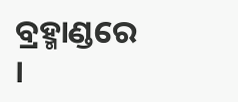ବ୍ରହ୍ମାଣ୍ଡରେ ।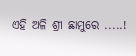ଏହି ଅଳି ଶ୍ରୀ ଛାମୁରେ .....!